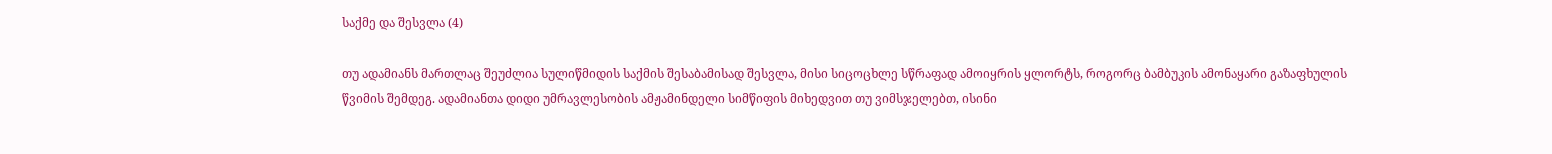საქმე და შესვლა (4)

თუ ადამიანს მართლაც შეუძლია სულიწმიდის საქმის შესაბამისად შესვლა, მისი სიცოცხლე სწრაფად ამოიყრის ყლორტს, როგორც ბამბუკის ამონაყარი გაზაფხულის წვიმის შემდეგ. ადამიანთა დიდი უმრავლესობის ამჟამინდელი სიმწიფის მიხედვით თუ ვიმსჯელებთ, ისინი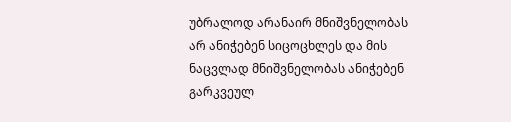უბრალოდ არანაირ მნიშვნელობას არ ანიჭებენ სიცოცხლეს და მის ნაცვლად მნიშვნელობას ანიჭებენ გარკვეულ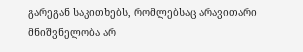გარეგან საკითხებს, რომლებსაც არავითარი მნიშვნელობა არ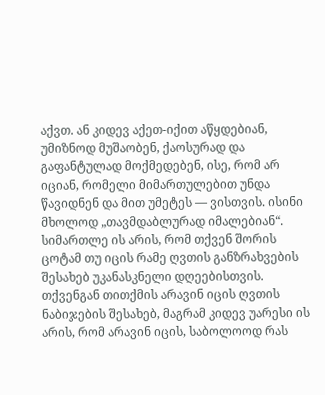აქვთ. ან კიდევ აქეთ-იქით აწყდებიან, უმიზნოდ მუშაობენ, ქაოსურად და გაფანტულად მოქმედებენ, ისე, რომ არ იციან, რომელი მიმართულებით უნდა წავიდნენ და მით უმეტეს — ვისთვის. ისინი მხოლოდ „თავმდაბლურად იმალებიან“. სიმართლე ის არის, რომ თქვენ შორის ცოტამ თუ იცის რამე ღვთის განზრახვების შესახებ უკანასკნელი დღეებისთვის. თქვენგან თითქმის არავინ იცის ღვთის ნაბიჯების შესახებ, მაგრამ კიდევ უარესი ის არის, რომ არავინ იცის, საბოლოოდ რას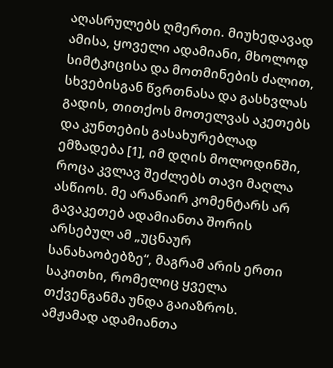აღასრულებს ღმერთი. მიუხედავად ამისა, ყოველი ადამიანი, მხოლოდ სიმტკიცისა და მოთმინების ძალით, სხვებისგან წვრთნასა და გასხვლას გადის, თითქოს მოთელვას აკეთებს და კუნთების გასახურებლად ემზადება [1], იმ დღის მოლოდინში, როცა კვლავ შეძლებს თავი მაღლა ასწიოს. მე არანაირ კომენტარს არ გავაკეთებ ადამიანთა შორის არსებულ ამ „უცნაურ სანახაობებზე“, მაგრამ არის ერთი საკითხი, რომელიც ყველა თქვენგანმა უნდა გაიაზროს. ამჟამად ადამიანთა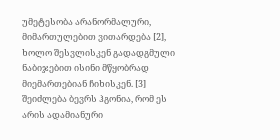უმეტესობა არანორმალური, მიმართულებით ვითარდება [2], ხოლო შესვლისკენ გადადგმული ნაბიჯებით ისინი მწყობრად მიემართებიან ჩიხისკენ. [3] შეიძლება ბევრს ჰგონია, რომ ეს არის ადამიანური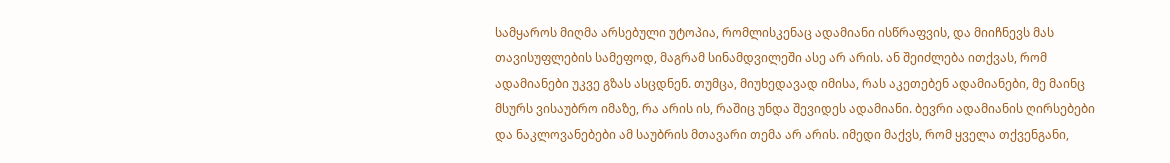სამყაროს მიღმა არსებული უტოპია, რომლისკენაც ადამიანი ისწრაფვის, და მიიჩნევს მას თავისუფლების სამეფოდ, მაგრამ სინამდვილეში ასე არ არის. ან შეიძლება ითქვას, რომ ადამიანები უკვე გზას ასცდნენ. თუმცა, მიუხედავად იმისა, რას აკეთებენ ადამიანები, მე მაინც მსურს ვისაუბრო იმაზე, რა არის ის, რაშიც უნდა შევიდეს ადამიანი. ბევრი ადამიანის ღირსებები და ნაკლოვანებები ამ საუბრის მთავარი თემა არ არის. იმედი მაქვს, რომ ყველა თქვენგანი,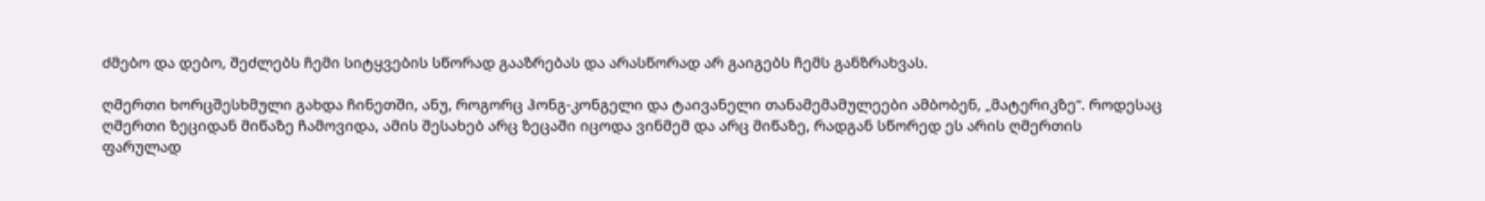ძმებო და დებო, შეძლებს ჩემი სიტყვების სწორად გააზრებას და არასწორად არ გაიგებს ჩემს განზრახვას.

ღმერთი ხორცშესხმული გახდა ჩინეთში, ანუ, როგორც ჰონგ-კონგელი და ტაივანელი თანამემამულეები ამბობენ, „მატერიკზე“. როდესაც ღმერთი ზეციდან მიწაზე ჩამოვიდა, ამის შესახებ არც ზეცაში იცოდა ვინმემ და არც მიწაზე, რადგან სწორედ ეს არის ღმერთის ფარულად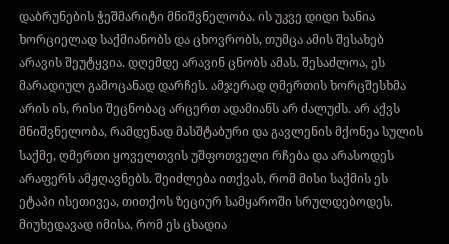დაბრუნების ჭეშმარიტი მნიშვნელობა. ის უკვე დიდი ხანია ხორციელად საქმიანობს და ცხოვრობს, თუმცა ამის შესახებ არავის შეუტყვია. დღემდე არავინ ცნობს ამას. შესაძლოა, ეს მარადიულ გამოცანად დარჩეს. ამჯერად ღმერთის ხორცშესხმა არის ის, რისი შეცნობაც არცერთ ადამიანს არ ძალუძს. არ აქვს მნიშვნელობა, რამდენად მასშტაბური და გავლენის მქონეა სულის საქმე, ღმერთი ყოველთვის უშფოთველი რჩება და არასოდეს არაფერს ამჟღავნებს. შეიძლება ითქვას, რომ მისი საქმის ეს ეტაპი ისეთივეა, თითქოს ზეციურ სამყაროში სრულდებოდეს. მიუხედავად იმისა, რომ ეს ცხადია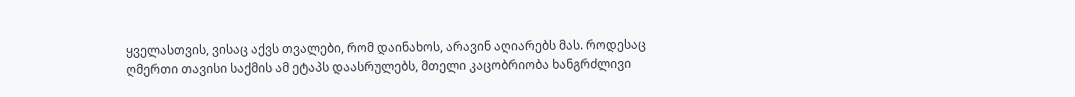ყველასთვის, ვისაც აქვს თვალები, რომ დაინახოს, არავინ აღიარებს მას. როდესაც ღმერთი თავისი საქმის ამ ეტაპს დაასრულებს, მთელი კაცობრიობა ხანგრძლივი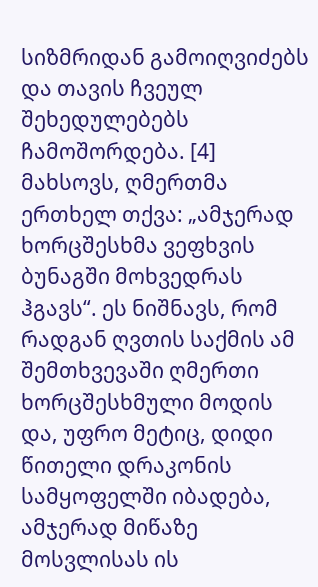სიზმრიდან გამოიღვიძებს და თავის ჩვეულ შეხედულებებს ჩამოშორდება. [4] მახსოვს, ღმერთმა ერთხელ თქვა: „ამჯერად ხორცშესხმა ვეფხვის ბუნაგში მოხვედრას ჰგავს“. ეს ნიშნავს, რომ რადგან ღვთის საქმის ამ შემთხვევაში ღმერთი ხორცშესხმული მოდის და, უფრო მეტიც, დიდი წითელი დრაკონის სამყოფელში იბადება, ამჯერად მიწაზე მოსვლისას ის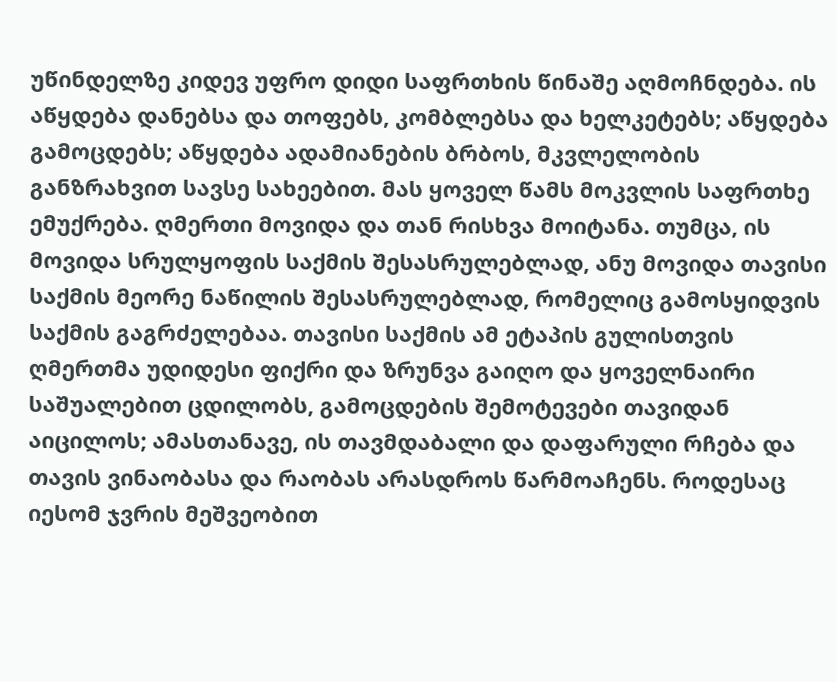უწინდელზე კიდევ უფრო დიდი საფრთხის წინაშე აღმოჩნდება. ის აწყდება დანებსა და თოფებს, კომბლებსა და ხელკეტებს; აწყდება გამოცდებს; აწყდება ადამიანების ბრბოს, მკვლელობის განზრახვით სავსე სახეებით. მას ყოველ წამს მოკვლის საფრთხე ემუქრება. ღმერთი მოვიდა და თან რისხვა მოიტანა. თუმცა, ის მოვიდა სრულყოფის საქმის შესასრულებლად, ანუ მოვიდა თავისი საქმის მეორე ნაწილის შესასრულებლად, რომელიც გამოსყიდვის საქმის გაგრძელებაა. თავისი საქმის ამ ეტაპის გულისთვის ღმერთმა უდიდესი ფიქრი და ზრუნვა გაიღო და ყოველნაირი საშუალებით ცდილობს, გამოცდების შემოტევები თავიდან აიცილოს; ამასთანავე, ის თავმდაბალი და დაფარული რჩება და თავის ვინაობასა და რაობას არასდროს წარმოაჩენს. როდესაც იესომ ჯვრის მეშვეობით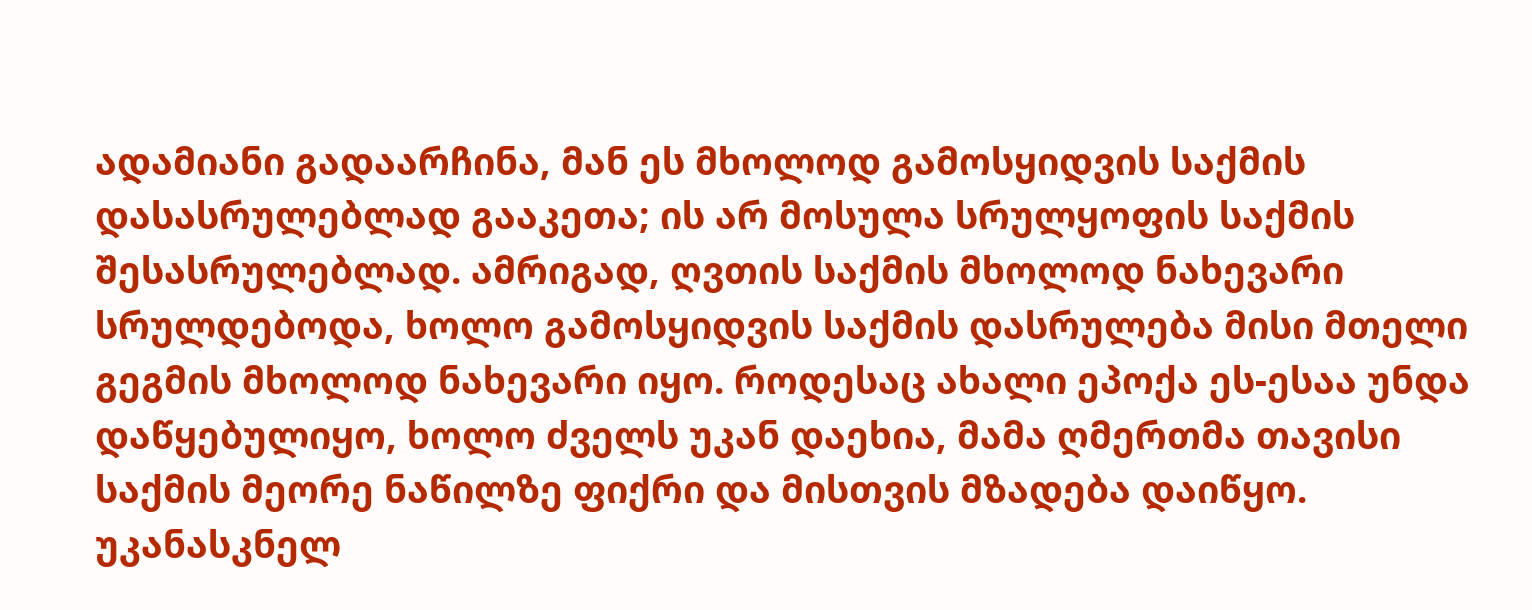ადამიანი გადაარჩინა, მან ეს მხოლოდ გამოსყიდვის საქმის დასასრულებლად გააკეთა; ის არ მოსულა სრულყოფის საქმის შესასრულებლად. ამრიგად, ღვთის საქმის მხოლოდ ნახევარი სრულდებოდა, ხოლო გამოსყიდვის საქმის დასრულება მისი მთელი გეგმის მხოლოდ ნახევარი იყო. როდესაც ახალი ეპოქა ეს-ესაა უნდა დაწყებულიყო, ხოლო ძველს უკან დაეხია, მამა ღმერთმა თავისი საქმის მეორე ნაწილზე ფიქრი და მისთვის მზადება დაიწყო. უკანასკნელ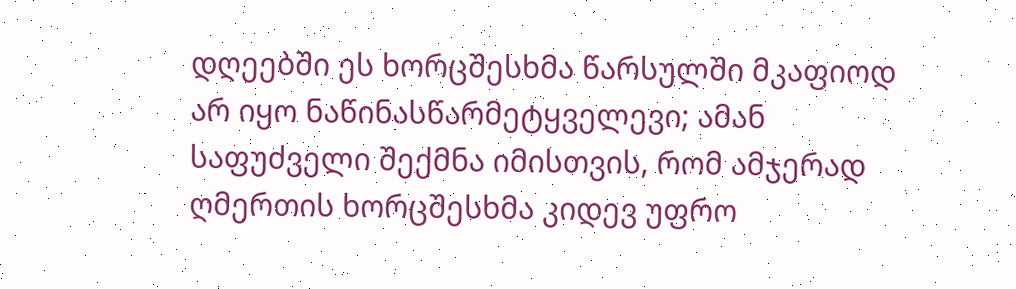დღეებში ეს ხორცშესხმა წარსულში მკაფიოდ არ იყო ნაწინასწარმეტყველევი; ამან საფუძველი შექმნა იმისთვის, რომ ამჯერად ღმერთის ხორცშესხმა კიდევ უფრო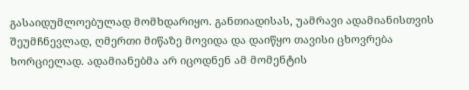გასაიდუმლოებულად მომხდარიყო. განთიადისას, უამრავი ადამიანისთვის შეუმჩნევლად, ღმერთი მიწაზე მოვიდა და დაიწყო თავისი ცხოვრება ხორციელად. ადამიანებმა არ იცოდნენ ამ მომენტის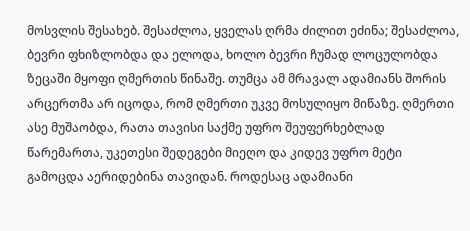მოსვლის შესახებ. შესაძლოა, ყველას ღრმა ძილით ეძინა; შესაძლოა, ბევრი ფხიზლობდა და ელოდა, ხოლო ბევრი ჩუმად ლოცულობდა ზეცაში მყოფი ღმერთის წინაშე. თუმცა ამ მრავალ ადამიანს შორის არცერთმა არ იცოდა, რომ ღმერთი უკვე მოსულიყო მიწაზე. ღმერთი ასე მუშაობდა, რათა თავისი საქმე უფრო შეუფერხებლად წარემართა, უკეთესი შედეგები მიეღო და კიდევ უფრო მეტი გამოცდა აერიდებინა თავიდან. როდესაც ადამიანი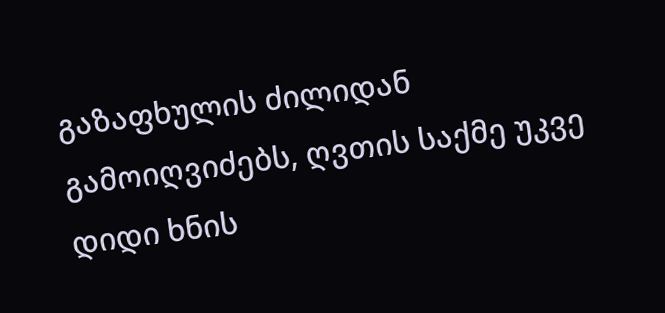გაზაფხულის ძილიდან გამოიღვიძებს, ღვთის საქმე უკვე დიდი ხნის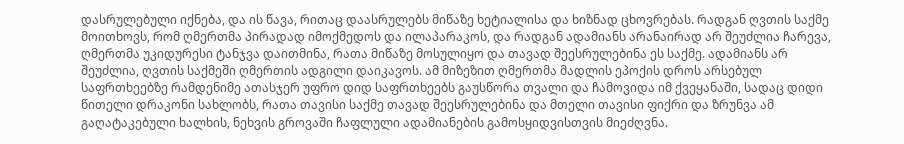დასრულებული იქნება, და ის წავა, რითაც დაასრულებს მიწაზე ხეტიალისა და ხიზნად ცხოვრებას. რადგან ღვთის საქმე მოითხოვს, რომ ღმერთმა პირადად იმოქმედოს და ილაპარაკოს, და რადგან ადამიანს არანაირად არ შეუძლია ჩარევა, ღმერთმა უკიდურესი ტანჯვა დაითმინა, რათა მიწაზე მოსულიყო და თავად შეესრულებინა ეს საქმე. ადამიანს არ შეუძლია, ღვთის საქმეში ღმერთის ადგილი დაიკავოს. ამ მიზეზით ღმერთმა მადლის ეპოქის დროს არსებულ საფრთხეებზე რამდენიმე ათასჯერ უფრო დიდ საფრთხეებს გაუსწორა თვალი და ჩამოვიდა იმ ქვეყანაში, სადაც დიდი წითელი დრაკონი სახლობს, რათა თავისი საქმე თავად შეესრულებინა და მთელი თავისი ფიქრი და ზრუნვა ამ გაღატაკებული ხალხის, ნეხვის გროვაში ჩაფლული ადამიანების გამოსყიდვისთვის მიეძღვნა.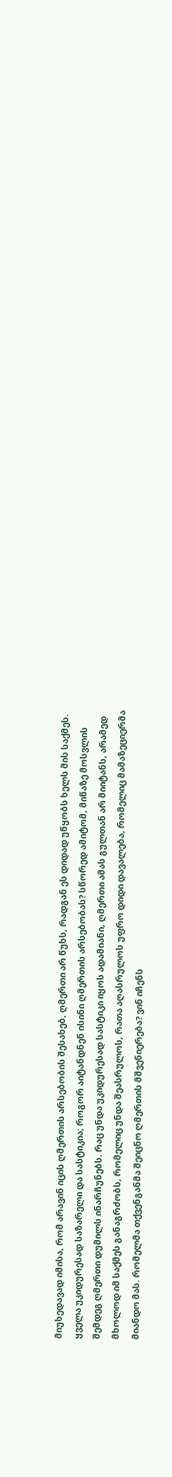მიუხედავად იმისა, რომ არავინ იცის ღმერთის არსებობის შესახებ, ღმერთი არ წუხს, რადგან ეს დიდად უწყობს ხელს მის საქმეს. ყველა უკიდურესად საზარელი და სასტიკია; როგორ აიტანდნენ ისინი ღმერთის არსებობას? სწორედ ამიტომ, მიწაზე მოსვლის შემდეგ ღმერთი დუმილს ინარჩუნებს. რაც უნდა უკიდურესად სასტიკი იყოს ადამიანი, ღმერთი ამას გულთან არ მიიტანს, არამედ მხოლოდ იმ საქმეს განაგრძობს, რომელიც უნდა შეასრულოს, რათა აღასრულოს უფრო დიდი დავალება, რომელიც მამაზეციერმა მიანდო მას. რომელმა თქვენგანმა შეიცნო ღმერთის მშვენიერება? ვინ იჩენს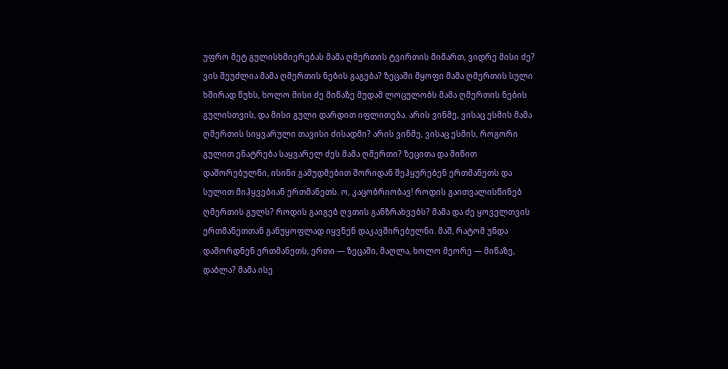უფრო მეტ გულისხმიერებას მამა ღმერთის ტვირთის მიმართ, ვიდრე მისი ძე? ვის შეუძლია მამა ღმერთის ნების გაგება? ზეცაში მყოფი მამა ღმერთის სული ხშირად წუხს, ხოლო მისი ძე მიწაზე მუდამ ლოცულობს მამა ღმერთის ნების გულისთვის, და მისი გული დარდით იფლითება. არის ვინმე, ვისაც ესმის მამა ღმერთის სიყვარული თავისი ძისადმი? არის ვინმე, ვისაც ესმის, როგორი გულით ენატრება საყვარელ ძეს მამა ღმერთი? ზეცითა და მიწით დაშორებულნი, ისინი გამუდმებით შორიდან შეჰყურებენ ერთმანეთს და სულით მიჰყვებიან ერთმანეთს. ო, კაცობრიობავ! როდის გაითვალისწინებ ღმერთის გულს? როდის გაიგებ ღვთის განზრახვებს? მამა და ძე ყოველთვის ერთმანეთთან განუყოფლად იყვნენ დაკავშირებულნი. მაშ, რატომ უნდა დაშორდნენ ერთმანეთს, ერთი — ზეცაში, მაღლა, ხოლო მეორე — მიწაზე, დაბლა? მამა ისე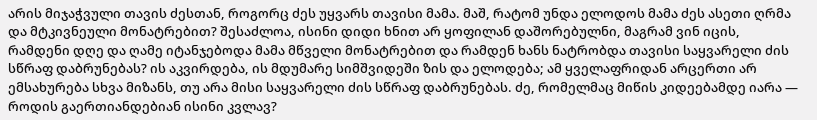არის მიჯაჭვული თავის ძესთან, როგორც ძეს უყვარს თავისი მამა. მაშ, რატომ უნდა ელოდოს მამა ძეს ასეთი ღრმა და მტკივნეული მონატრებით? შესაძლოა, ისინი დიდი ხნით არ ყოფილან დაშორებულნი, მაგრამ ვინ იცის, რამდენი დღე და ღამე იტანჯებოდა მამა მწველი მონატრებით და რამდენ ხანს ნატრობდა თავისი საყვარელი ძის სწრაფ დაბრუნებას? ის აკვირდება, ის მდუმარე სიმშვიდეში ზის და ელოდება; ამ ყველაფრიდან არცერთი არ ემსახურება სხვა მიზანს, თუ არა მისი საყვარელი ძის სწრაფ დაბრუნებას. ძე, რომელმაც მიწის კიდეებამდე იარა — როდის გაერთიანდებიან ისინი კვლავ?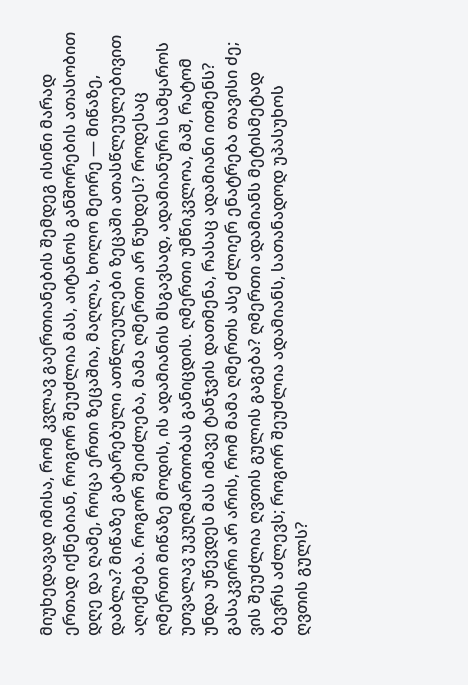მიუხედავად იმისა, რომ კვლავ გაერთიანების შემდეგ ისინი მარად ერთად იქნებიან, როგორ შეუძლია მას, აიტანოს განშორების ათასობით დღე და ღამე, როცა ერთი ზეცაშია, მაღლა, ხოლო მეორე — მიწაზე, დაბლა? მიწაზე გატარებული ათწლეულები ზეცაში ათასწლეულებივით აღიქმება. როგორ შეიძლება, მამა ღმერთი არ წუხდეს? როდესაც ღმერთი მიწაზე მოდის, ის ადამიანის მსგავსად, ადამიანური სამყაროს უთვალავ უკუღმართობას განიცდის. ღმერთი უმწიკვლოა, მაშ, რატომ უნდა უწევდეს მას იმავე ტანჯვის დათმენა, რასაც ადამიანი ითმენს? გასაკვირი არ არის, რომ მამა ღმერთს ასე ძლიერ ენატრება თავისი ძე; ვის შეუძლია ღვთის გულის გაგება? ღმერთი ადამიანს მეტისმეტად ბევრს აძლევს; როგორ შეუძლია ადამიანს, სათანადოდ უპასუხოს ღვთის გულს?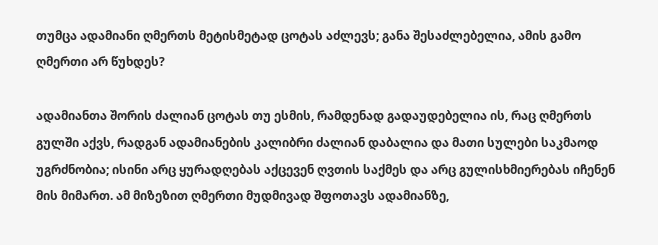თუმცა ადამიანი ღმერთს მეტისმეტად ცოტას აძლევს; განა შესაძლებელია, ამის გამო ღმერთი არ წუხდეს?

ადამიანთა შორის ძალიან ცოტას თუ ესმის, რამდენად გადაუდებელია ის, რაც ღმერთს გულში აქვს, რადგან ადამიანების კალიბრი ძალიან დაბალია და მათი სულები საკმაოდ უგრძნობია; ისინი არც ყურადღებას აქცევენ ღვთის საქმეს და არც გულისხმიერებას იჩენენ მის მიმართ. ამ მიზეზით ღმერთი მუდმივად შფოთავს ადამიანზე,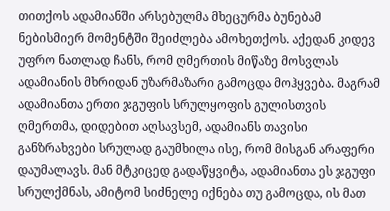თითქოს ადამიანში არსებულმა მხეცურმა ბუნებამ ნებისმიერ მომენტში შეიძლება ამოხეთქოს. აქედან კიდევ უფრო ნათლად ჩანს, რომ ღმერთის მიწაზე მოსვლას ადამიანის მხრიდან უზარმაზარი გამოცდა მოჰყვება. მაგრამ ადამიანთა ერთი ჯგუფის სრულყოფის გულისთვის ღმერთმა, დიდებით აღსავსემ, ადამიანს თავისი განზრახვები სრულად გაუმხილა ისე, რომ მისგან არაფერი დაუმალავს. მან მტკიცედ გადაწყვიტა, ადამიანთა ეს ჯგუფი სრულქმნას, ამიტომ სიძნელე იქნება თუ გამოცდა, ის მათ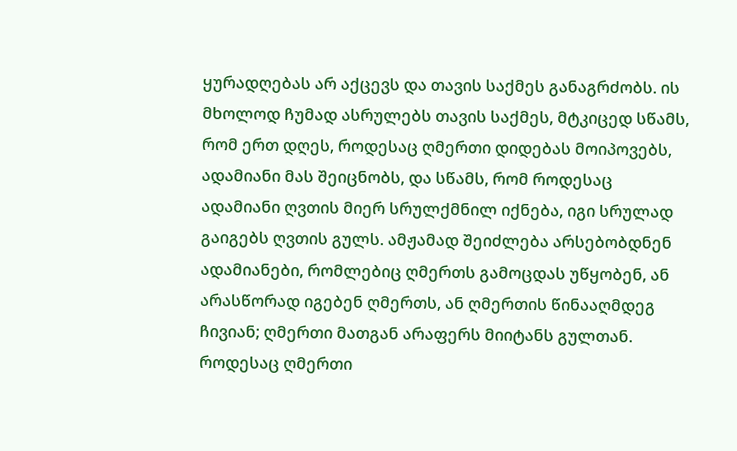ყურადღებას არ აქცევს და თავის საქმეს განაგრძობს. ის მხოლოდ ჩუმად ასრულებს თავის საქმეს, მტკიცედ სწამს, რომ ერთ დღეს, როდესაც ღმერთი დიდებას მოიპოვებს, ადამიანი მას შეიცნობს, და სწამს, რომ როდესაც ადამიანი ღვთის მიერ სრულქმნილ იქნება, იგი სრულად გაიგებს ღვთის გულს. ამჟამად შეიძლება არსებობდნენ ადამიანები, რომლებიც ღმერთს გამოცდას უწყობენ, ან არასწორად იგებენ ღმერთს, ან ღმერთის წინააღმდეგ ჩივიან; ღმერთი მათგან არაფერს მიიტანს გულთან. როდესაც ღმერთი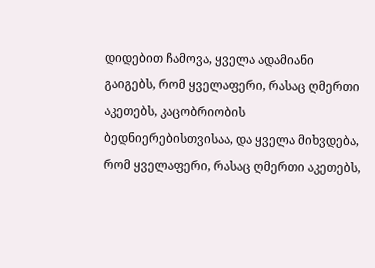დიდებით ჩამოვა, ყველა ადამიანი გაიგებს, რომ ყველაფერი, რასაც ღმერთი აკეთებს, კაცობრიობის ბედნიერებისთვისაა, და ყველა მიხვდება, რომ ყველაფერი, რასაც ღმერთი აკეთებს,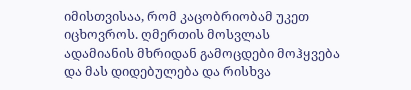იმისთვისაა, რომ კაცობრიობამ უკეთ იცხოვროს. ღმერთის მოსვლას ადამიანის მხრიდან გამოცდები მოჰყვება და მას დიდებულება და რისხვა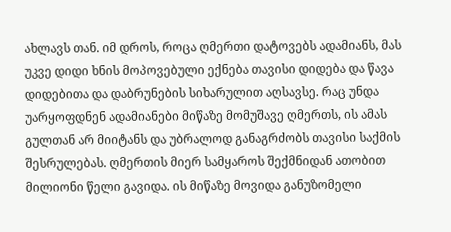ახლავს თან. იმ დროს, როცა ღმერთი დატოვებს ადამიანს, მას უკვე დიდი ხნის მოპოვებული ექნება თავისი დიდება და წავა დიდებითა და დაბრუნების სიხარულით აღსავსე. რაც უნდა უარყოფდნენ ადამიანები მიწაზე მომუშავე ღმერთს, ის ამას გულთან არ მიიტანს და უბრალოდ განაგრძობს თავისი საქმის შესრულებას. ღმერთის მიერ სამყაროს შექმნიდან ათობით მილიონი წელი გავიდა. ის მიწაზე მოვიდა განუზომელი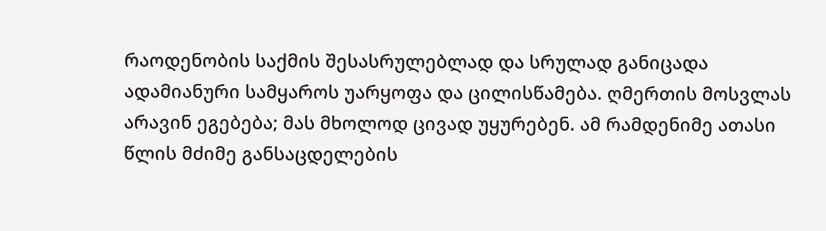რაოდენობის საქმის შესასრულებლად და სრულად განიცადა ადამიანური სამყაროს უარყოფა და ცილისწამება. ღმერთის მოსვლას არავინ ეგებება; მას მხოლოდ ცივად უყურებენ. ამ რამდენიმე ათასი წლის მძიმე განსაცდელების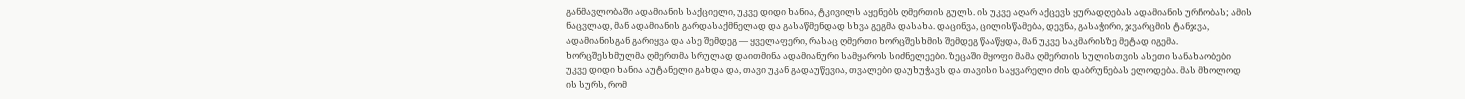განმავლობაში ადამიანის საქციელი, უკვე დიდი ხანია, ტკივილს აყენებს ღმერთის გულს. ის უკვე აღარ აქცევს ყურადღებას ადამიანის ურჩობას; ამის ნაცვლად, მან ადამიანის გარდასაქმნელად და გასაწმენდად სხვა გეგმა დასახა. დაცინვა, ცილისწამება, დევნა, გასაჭირი, ჯვარცმის ტანჯვა, ადამიანისგან გარიყვა და ასე შემდეგ — ყველაფერი, რასაც ღმერთი ხორცშესხმის შემდეგ წააწყდა, მან უკვე საკმარისზე მეტად იგემა. ხორცშესხმულმა ღმერთმა სრულად დაითმინა ადამიანური სამყაროს სიძნელეები. ზეცაში მყოფი მამა ღმერთის სულისთვის ასეთი სანახაობები უკვე დიდი ხანია აუტანელი გახდა და, თავი უკან გადაუწევია, თვალები დაუხუჭავს და თავისი საყვარელი ძის დაბრუნებას ელოდება. მას მხოლოდ ის სურს, რომ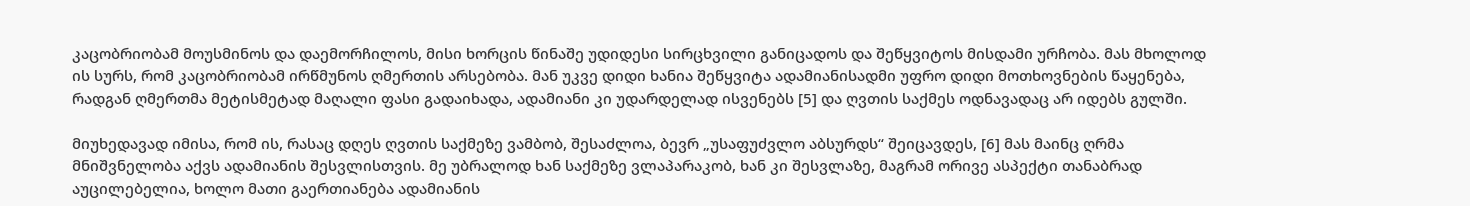კაცობრიობამ მოუსმინოს და დაემორჩილოს, მისი ხორცის წინაშე უდიდესი სირცხვილი განიცადოს და შეწყვიტოს მისდამი ურჩობა. მას მხოლოდ ის სურს, რომ კაცობრიობამ ირწმუნოს ღმერთის არსებობა. მან უკვე დიდი ხანია შეწყვიტა ადამიანისადმი უფრო დიდი მოთხოვნების წაყენება, რადგან ღმერთმა მეტისმეტად მაღალი ფასი გადაიხადა, ადამიანი კი უდარდელად ისვენებს [5] და ღვთის საქმეს ოდნავადაც არ იდებს გულში.

მიუხედავად იმისა, რომ ის, რასაც დღეს ღვთის საქმეზე ვამბობ, შესაძლოა, ბევრ „უსაფუძვლო აბსურდს“ შეიცავდეს, [6] მას მაინც ღრმა მნიშვნელობა აქვს ადამიანის შესვლისთვის. მე უბრალოდ ხან საქმეზე ვლაპარაკობ, ხან კი შესვლაზე, მაგრამ ორივე ასპექტი თანაბრად აუცილებელია, ხოლო მათი გაერთიანება ადამიანის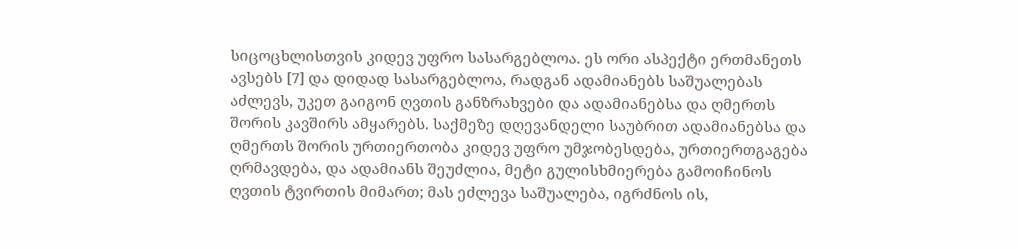სიცოცხლისთვის კიდევ უფრო სასარგებლოა. ეს ორი ასპექტი ერთმანეთს ავსებს [7] და დიდად სასარგებლოა, რადგან ადამიანებს საშუალებას აძლევს, უკეთ გაიგონ ღვთის განზრახვები და ადამიანებსა და ღმერთს შორის კავშირს ამყარებს. საქმეზე დღევანდელი საუბრით ადამიანებსა და ღმერთს შორის ურთიერთობა კიდევ უფრო უმჯობესდება, ურთიერთგაგება ღრმავდება, და ადამიანს შეუძლია, მეტი გულისხმიერება გამოიჩინოს ღვთის ტვირთის მიმართ; მას ეძლევა საშუალება, იგრძნოს ის,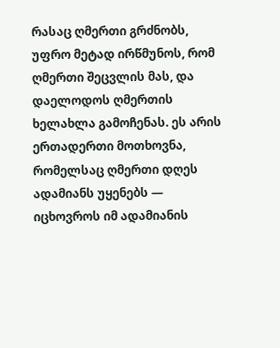რასაც ღმერთი გრძნობს, უფრო მეტად ირწმუნოს, რომ ღმერთი შეცვლის მას, და დაელოდოს ღმერთის ხელახლა გამოჩენას. ეს არის ერთადერთი მოთხოვნა, რომელსაც ღმერთი დღეს ადამიანს უყენებს — იცხოვროს იმ ადამიანის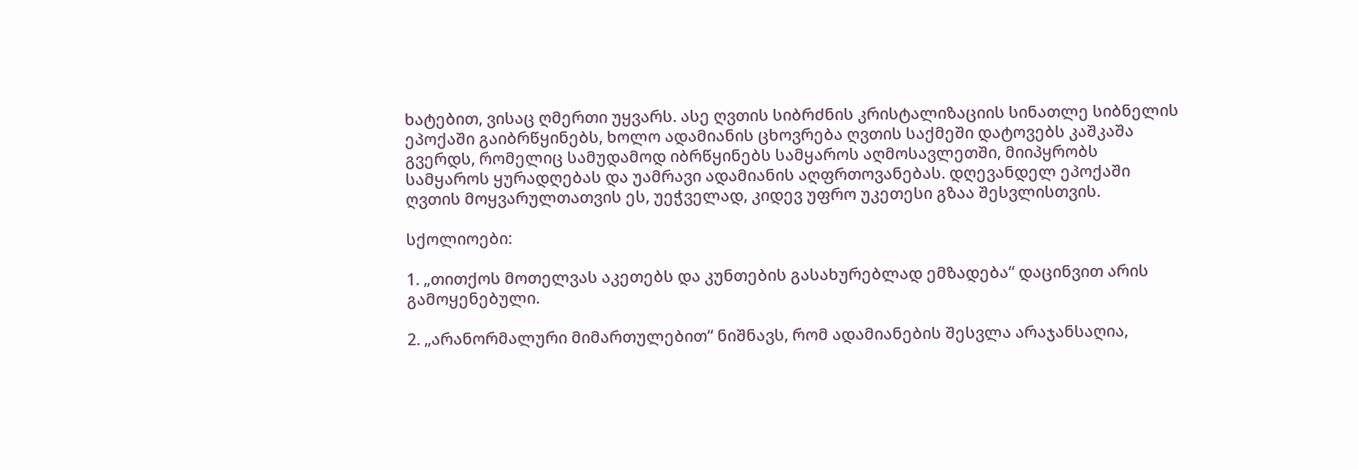ხატებით, ვისაც ღმერთი უყვარს. ასე ღვთის სიბრძნის კრისტალიზაციის სინათლე სიბნელის ეპოქაში გაიბრწყინებს, ხოლო ადამიანის ცხოვრება ღვთის საქმეში დატოვებს კაშკაშა გვერდს, რომელიც სამუდამოდ იბრწყინებს სამყაროს აღმოსავლეთში, მიიპყრობს სამყაროს ყურადღებას და უამრავი ადამიანის აღფრთოვანებას. დღევანდელ ეპოქაში ღვთის მოყვარულთათვის ეს, უეჭველად, კიდევ უფრო უკეთესი გზაა შესვლისთვის.

სქოლიოები:

1. „თითქოს მოთელვას აკეთებს და კუნთების გასახურებლად ემზადება“ დაცინვით არის გამოყენებული.

2. „არანორმალური მიმართულებით“ ნიშნავს, რომ ადამიანების შესვლა არაჯანსაღია,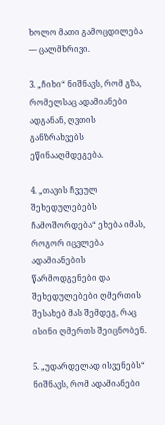ხოლო მათი გამოცდილება — ცალმხრივი.

3. „ჩიხი“ ნიშნავს, რომ გზა, რომელსაც ადამიანები ადგანან, ღვთის განზრახვებს ეწინააღმდეგება.

4. „თავის ჩვეულ შეხედულებებს ჩამოშორდება“ ეხება იმას, როგორ იცვლება ადამიანების წარმოდგენები და შეხედულებები ღმერთის შესახებ მას შემდეგ, რაც ისინი ღმერთს შეიცნობენ.

5. „უდარდელად ისვენებს“ ნიშნავს, რომ ადამიანები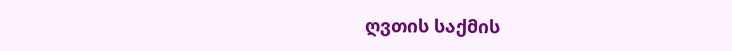ღვთის საქმის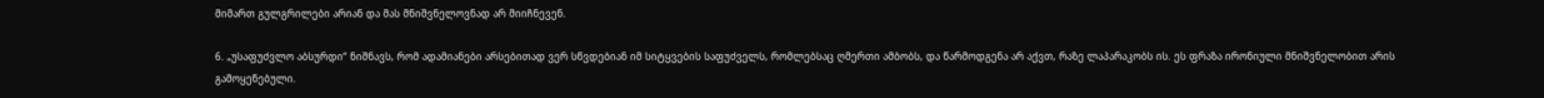მიმართ გულგრილები არიან და მას მნიშვნელოვნად არ მიიჩნევენ.

6. „უსაფუძვლო აბსურდი“ ნიშნავს, რომ ადამიანები არსებითად ვერ სწვდებიან იმ სიტყვების საფუძველს, რომლებსაც ღმერთი ამბობს, და წარმოდგენა არ აქვთ, რაზე ლაპარაკობს ის. ეს ფრაზა ირონიული მნიშვნელობით არის გამოყენებული.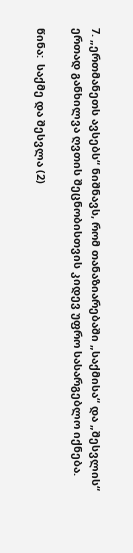7. „ერთმანეთს ავსებს“ ნიშნავს, რომ თანაზიარებაში „საქმისა“ და „შესვლის“ ერთად განხილვა ღვთის შეცნობისთვის კიდევ უფრო სასარგებლო იქნება.

წინა:  საქმე და შესვლა (2)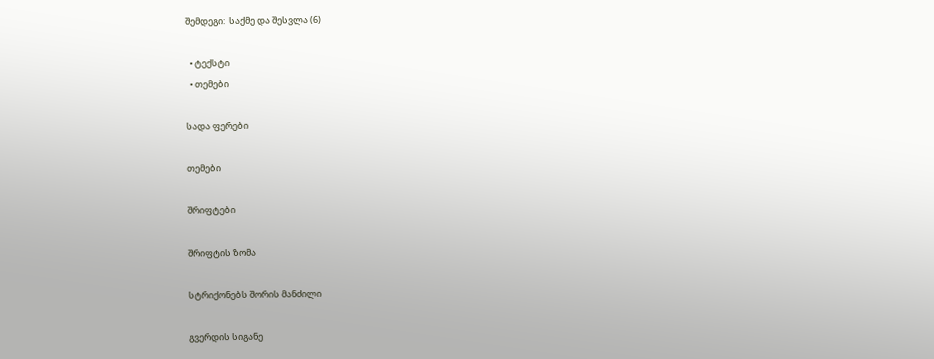შემდეგი:  საქმე და შესვლა (6)

  • ტექსტი
  • თემები

სადა ფერები

თემები

შრიფტები

შრიფტის ზომა

სტრიქონებს შორის მანძილი

გვერდის სიგანე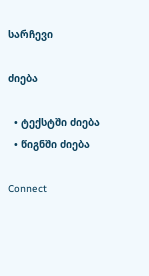სარჩევი

ძიება

  • ტექსტში ძიება
  • წიგნში ძიება

Connect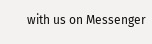with us on Messenger